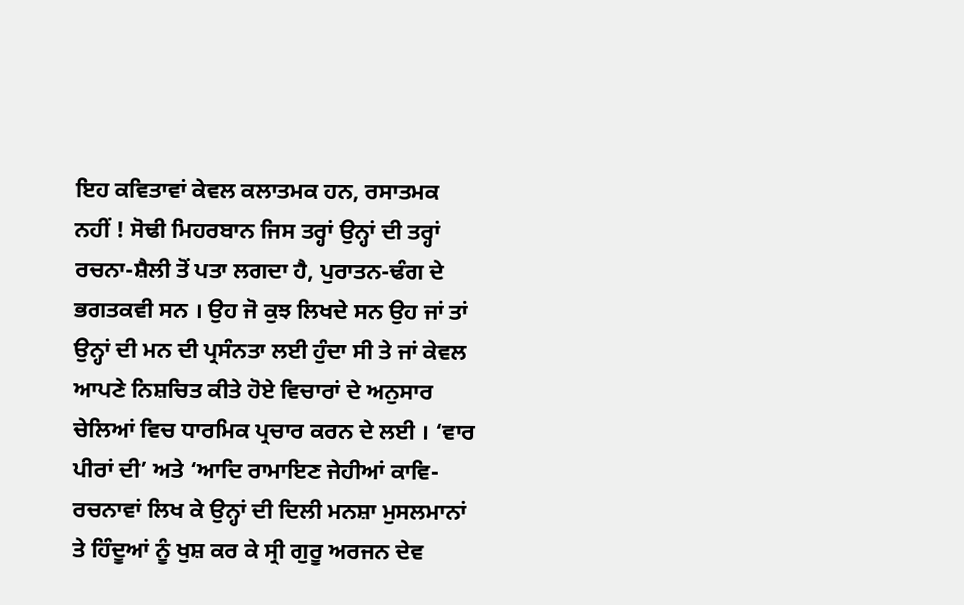ਇਹ ਕਵਿਤਾਵਾਂ ਕੇਵਲ ਕਲਾਤਮਕ ਹਨ, ਰਸਾਤਮਕ ਨਹੀਂ ! ਸੋਢੀ ਮਿਹਰਬਾਨ ਜਿਸ ਤਰ੍ਹਾਂ ਉਨ੍ਹਾਂ ਦੀ ਤਰ੍ਹਾਂ ਰਚਨਾ-ਸ਼ੈਲੀ ਤੋਂ ਪਤਾ ਲਗਦਾ ਹੈ, ਪੁਰਾਤਨ-ਢੰਗ ਦੇ ਭਗਤਕਵੀ ਸਨ । ਉਹ ਜੋ ਕੁਝ ਲਿਖਦੇ ਸਨ ਉਹ ਜਾਂ ਤਾਂ ਉਨ੍ਹਾਂ ਦੀ ਮਨ ਦੀ ਪ੍ਰਸੰਨਤਾ ਲਈ ਹੁੰਦਾ ਸੀ ਤੇ ਜਾਂ ਕੇਵਲ ਆਪਣੇ ਨਿਸ਼ਚਿਤ ਕੀਤੇ ਹੋਏ ਵਿਚਾਰਾਂ ਦੇ ਅਨੁਸਾਰ ਚੇਲਿਆਂ ਵਿਚ ਧਾਰਮਿਕ ਪ੍ਰਚਾਰ ਕਰਨ ਦੇ ਲਈ । ‘ਵਾਰ ਪੀਰਾਂ ਦੀ’ ਅਤੇ ‘ਆਦਿ ਰਾਮਾਇਣ ਜੇਹੀਆਂ ਕਾਵਿ-ਰਚਨਾਵਾਂ ਲਿਖ ਕੇ ਉਨ੍ਹਾਂ ਦੀ ਦਿਲੀ ਮਨਸ਼ਾ ਮੁਸਲਮਾਨਾਂ ਤੇ ਹਿੰਦੂਆਂ ਨੂੰ ਖੁਸ਼ ਕਰ ਕੇ ਸ੍ਰੀ ਗੁਰੂ ਅਰਜਨ ਦੇਵ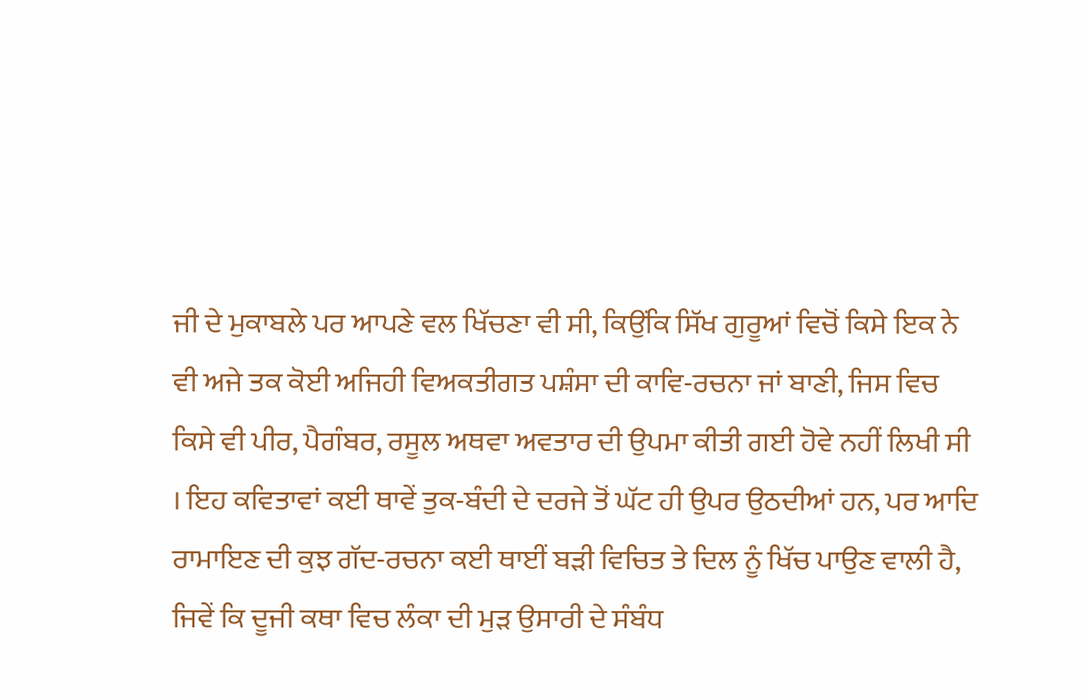ਜੀ ਦੇ ਮੁਕਾਬਲੇ ਪਰ ਆਪਣੇ ਵਲ ਖਿੱਚਣਾ ਵੀ ਸੀ, ਕਿਉਂਕਿ ਸਿੱਖ ਗੁਰੂਆਂ ਵਿਚੋਂ ਕਿਸੇ ਇਕ ਨੇ ਵੀ ਅਜੇ ਤਕ ਕੋਈ ਅਜਿਹੀ ਵਿਅਕਤੀਗਤ ਪਸ਼ੰਸਾ ਦੀ ਕਾਵਿ-ਰਚਨਾ ਜਾਂ ਬਾਣੀ, ਜਿਸ ਵਿਚ ਕਿਸੇ ਵੀ ਪੀਰ, ਪੈਗੰਬਰ, ਰਸੂਲ ਅਥਵਾ ਅਵਤਾਰ ਦੀ ਉਪਮਾ ਕੀਤੀ ਗਈ ਹੋਵੇ ਨਹੀਂ ਲਿਖੀ ਸੀ । ਇਹ ਕਵਿਤਾਵਾਂ ਕਈ ਥਾਵੇਂ ਤੁਕ-ਬੰਦੀ ਦੇ ਦਰਜੇ ਤੋਂ ਘੱਟ ਹੀ ਉਪਰ ਉਠਦੀਆਂ ਹਨ, ਪਰ ਆਦਿ ਰਾਮਾਇਣ ਦੀ ਕੁਝ ਗੱਦ-ਰਚਨਾ ਕਈ ਥਾਈਂ ਬੜੀ ਵਿਚਿਤ ਤੇ ਦਿਲ ਨੂੰ ਖਿੱਚ ਪਾਉਣ ਵਾਲੀ ਹੈ, ਜਿਵੇਂ ਕਿ ਦੂਜੀ ਕਥਾ ਵਿਚ ਲੰਕਾ ਦੀ ਮੁੜ ਉਸਾਰੀ ਦੇ ਸੰਬੰਧ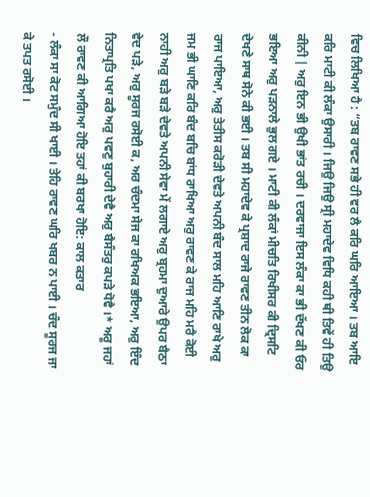ਵਿਚ ਲਿਖਿਆ ਹੈ : “ਤਬ ਰਾਵਣ ਸਭੇ ਹੀ ਵਰ ਲੈ ਕਰਿ ਘਰਿ ਆਇਆ । ਤਬ ਆਇ ਕਰਿ ਮਾਟੀ ਕੀ ਲੰਕਾ ਉਸਾਰੀ । ਜਿਉ ਜਿਉ ਸ੍ਰੀ ਮਹਾਦੇਵ ਵਿਧਿ ਕਹੀ ਥੀ ਤਿਵੇਂ ਹੀ ਤਿਉ ਕੀਨੀ | ਅਰੁ ਇਨ ਭੀ ਉਖੀ ਭਾਂਤ ਰਚੀ । ਦਰਵਾਜਾ ਇਸ ਲੰਕਾ ਕਾ ਭੀ ਦੱਖਣ ਕੀ ਓਰ ਭਇਆ ਅਰੁ ਪੜਨਾਲੇ ਭੁਲ ਗਏ । ਮਾਟੀ ਕੀ ਲੰਕਾਂ ਮੀਚਤਿ ਰਿਖੀਸਰ ਕੀ ਦ੍ਰਿਸਟਿ ਦੇਖਣੇ ਸਾਥ ਸੋਨੇ ਕੀ ਭਈ । ਤਬ ਸੀ ਮਹਾਦੇਵ ਕੇ ਪ੍ਰਸ਼ਾਦ ਰਾਜੇ ਰਾਵਣ ਤੀਨ ਲੋਕ ਕਾ ਰਾਜ ਪਾਇਆ, ਅਰੁ ਤੇਤੀਸ ਕਰੋੜੀ ਦੇਵਤੇ ਅਪਨੀ ਬੰਦ ਸਾਲ ਮਹਿ ਆਣਿ ਰਾਖੇ ਅਰੁ ਜਮ ਭੀ ਘਾਣਿ ਕਰਿ ਬੰਦ ਬਚਿ ਬਾਂਧ ਰਾਖਿਆ ਅਰੁ ਰਾਵਣ ਕੇ ਰਾਜ ਮਹਿ ਮਰੈ ਕੋਈ ਨਾਹੀ ਅਰੁ ਬੜੇ ਬੜੇ ਦੇਵਤੇ ਅਪਨੀ ਸੇਵਾ ਮੇਂ ਲਗਾਏ ਅਰੁ ਬ੍ਰਹਮਾ ਦੁਆਰੇ ਉਪਰ ਬੈਠਾ ਵੇਦ ਪੜੇ, ਅਰੁ ਸੂਰਜ ਰਸੋਈ ਕ, ਅਰ ਚੰਦਮਾ ਸੇਜ ਕਾ ਰਖਿਅਕ ਭਇਆ, ਅਰੁ ਇੰਦ ਨਿਤਾਪ੍ਰਤਿ ਪਖਾ ਕਰੈ ਅਰੁ ਪਵਣੁ ਬੁਹਾਰੀ ਦੇਵੈ ਅਰੁ ਬੈਸੰਤਰੁ ਕਪੜੇ ਧੋਵੈ ।* ਅਰੂ ਜਹਾਂ ਲੌ ਰਾਵਣ ਕੀ ਆਗਿਆ ਹੋਇ ਤਹਾਂ ਕੀ ਬਰਖਾ ਹੋਇ: ਕਾਲ ਕਤਾਰ
- ਲੰਕਾ ਸਾ ਕੋਟ ਸਮੁੰਦ ਸੀ ਖਾਈ । ਤੇਹਿ ਰਾਵਣ ਘਰਿ ਖਬਰ ਨ ਪਾਈ । ਚੰਦ ਸੂਰਜ ਜਾ ਕੇ ਤਪਤ ਰਸੋਈ ।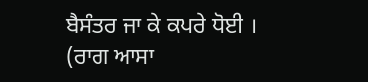ਬੈਸੰਤਰ ਜਾ ਕੇ ਕਪਰੇ ਧੋਈ ।
(ਰਾਗ ਆਸਾ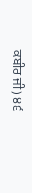ਕਬੀਰ ਜੀ) ੪੬